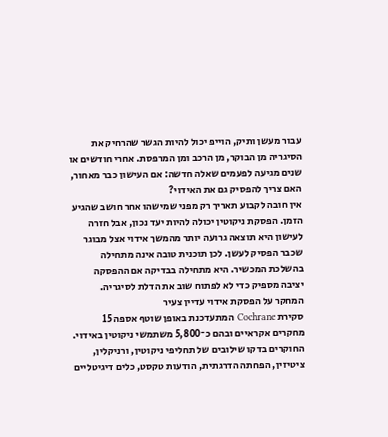עבור מעשן ותיק, הוייפ יכול להיות הגשר שהרחיק את הסיגריה מן הבוקר, מן הרכב ומן המרפסת. אחרי חודשים או שנים מגיעה לפעמים שאלה חדשה: אם העישון כבר מאחור, האם צריך להפסיק גם את האידוי?
אין חובה לקבוע תאריך רק מפני שמישהו אחר חושב שהגיע הזמן. הפסקת ניקוטין יכולה להיות יעד נכון, אבל חזרה לעישון היא תוצאה גרועה יותר מהמשך אידוי אצל מבוגר שכבר הפסיק לעשן. לכן תוכנית טובה אינה מתחילה בהשלכת המכשיר. היא מתחילה בבדיקה אם ההפסקה יציבה מספיק כדי לא לפתוח שוב את הדלת לסיגריה.
המחקר על הפסקת אידוי עדיין צעיר
סקירת Cochrane המתעדכנת באופן שוטף אספה 15 מחקרים אקראיים ובהם כ־5,800 משתמשי ניקוטין באידוי. החוקרים בדקו שילובים של תחליפי ניקוטין, ורניקלין, ציטיזין, הפחתה הדרגתית, הודעות טקסט, כלים דיגיטליים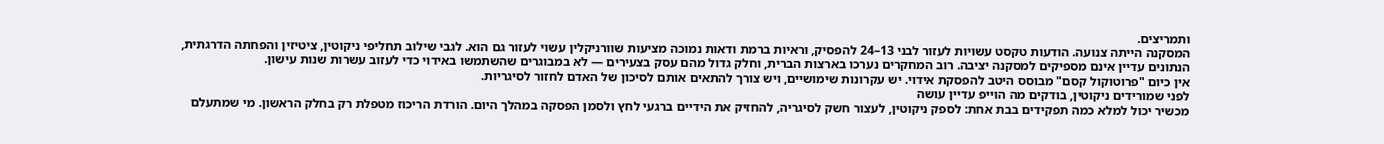ותמריצים.
המסקנה הייתה צנועה. הודעות טקסט עשויות לעזור לבני 13–24 להפסיק, וראיות ברמת ודאות נמוכה מציעות שוורניקלין עשוי לעזור גם הוא. לגבי שילוב תחליפי ניקוטין, ציטיזין והפחתה הדרגתית, הנתונים עדיין אינם מספיקים למסקנה יציבה. רוב המחקרים נערכו בארצות הברית, וחלק גדול מהם עסק בצעירים — לא במבוגרים שהשתמשו באידוי כדי לעזוב עשרות שנות עישון.
אין כיום "פרוטוקול קסם" מבוסס היטב להפסקת אידוי. יש עקרונות שימושיים, ויש צורך להתאים אותם לסיכון של האדם לחזור לסיגריות.
לפני שמורידים ניקוטין, בודקים מה הוייפ עדיין עושה
מכשיר יכול למלא כמה תפקידים בבת אחת: לספק ניקוטין, לעצור חשק לסיגריה, להחזיק את הידיים ברגעי לחץ ולסמן הפסקה במהלך היום. הורדת הריכוז מטפלת רק בחלק הראשון. מי שמתעלם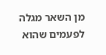מן השאר מגלה לפעמים שהוא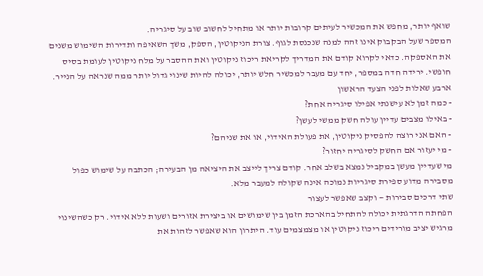שואף יותר, מחפש את המכשיר לעיתים קרובות יותר או מתחיל לחשוב שוב על סיגריה.
המספר שעל הבקבוק אינו זהה למנה שנכנסת לגוף. צורת הניקוטין, הספק, משך השאיפה ותדירות השימוש משנים את האספקה. כדאי לקרוא קודם את המדריך לקריאת ריכוז ניקוטין ואת ההסבר על מלח ניקוטין לעומת בסיס חופשי. ירידה חדה במספר, יחד עם מעבר למכשיר חלש יותר, יכולה להיות שינוי גדול יותר ממה שנראה על הנייר.
ארבע שאלות לפני הצעד הראשון
- כמה זמן לא עישנתי אפילו סיגריה אחת?
- באילו מצבים עדיין עולה חשק ממשי לעשן?
- האם אני רוצה להפסיק ניקוטין, את פעולת האידוי, או את שניהם?
- מי יעזור אם החשק לסיגריה יחזור?
מי שעדיין מעשן במקביל נמצא בשלב אחר. קודם צריך לייצב את היציאה מן הבעירה; הכתבה על שימוש כפול מסבירה מדוע ספירת סיגריות נמוכה אינה שקולה למעבר מלא.
שתי דרכים סבירות — וקצב שאפשר לעצור
הפחתה הדרגתית יכולה להתחיל בהארכת הזמן בין שימושים או ביצירת אזורים ושעות ללא אידוי. רק כשהשינוי מרגיש יציב מורידים ריכוז ניקוטין או מצמצמים עוד. היתרון הוא שאפשר לזהות את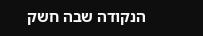הנקודה שבה חשק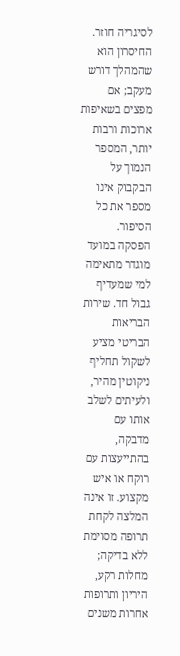לסיגריה חוזר. החיסרון הוא שהמהלך דורש מעקב; אם מפצים בשאיפות ארוכות ורבות יותר, המספר הנמוך על הבקבוק אינו מספר את כל הסיפור.
הפסקה במועד מוגדר מתאימה למי שמעדיף גבול חד. שירות הבריאות הבריטי מציע לשקול תחליף ניקוטין מהיר, ולעיתים לשלב אותו עם מדבקה, בהתייעצות עם רוקח או איש מקצוע. זו אינה המלצה לקחת תרופה מסוימת ללא בדיקה; מחלות רקע, היריון ותרופות אחרות משנים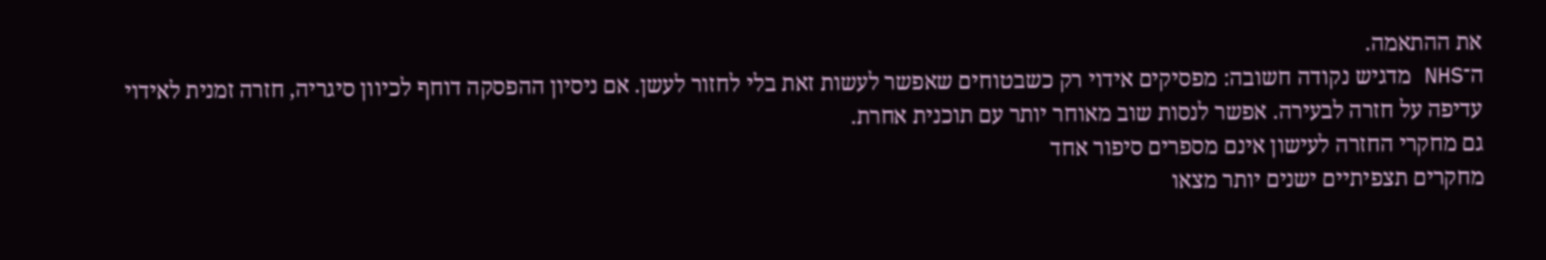את ההתאמה.
ה־NHS מדגיש נקודה חשובה: מפסיקים אידוי רק כשבטוחים שאפשר לעשות זאת בלי לחזור לעשן. אם ניסיון ההפסקה דוחף לכיוון סיגריה, חזרה זמנית לאידוי עדיפה על חזרה לבעירה. אפשר לנסות שוב מאוחר יותר עם תוכנית אחרת.
גם מחקרי החזרה לעישון אינם מספרים סיפור אחד
מחקרים תצפיתיים ישנים יותר מצאו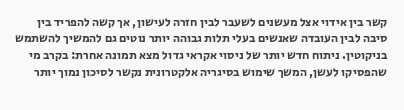קשר בין אידוי אצל מעשנים לשעבר לבין חזרה לעישון, אך קשה להפריד בין סיבה לבין העובדה שאנשים בעלי תלות גבוהה יותר נוטים גם להמשיך להשתמש בניקוטין. ניתוח חדש יותר של ניסוי אקראי גדול מצא תמונה אחרת: בקרב מי שהפסיקו לעשן, המשך שימוש בסיגריה אלקטרונית נקשר לסיכון נמוך יותר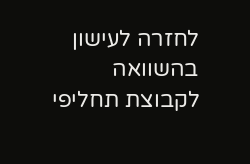לחזרה לעישון בהשוואה לקבוצת תחליפי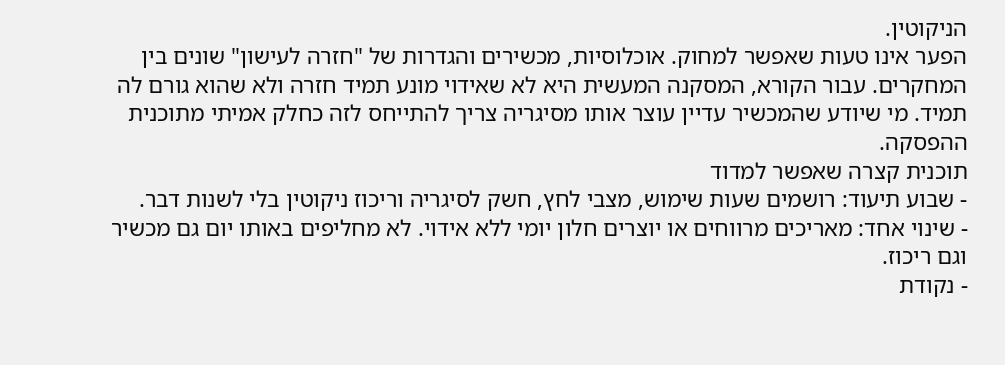הניקוטין.
הפער אינו טעות שאפשר למחוק. אוכלוסיות, מכשירים והגדרות של "חזרה לעישון" שונים בין המחקרים. עבור הקורא, המסקנה המעשית היא לא שאידוי מונע תמיד חזרה ולא שהוא גורם לה תמיד. מי שיודע שהמכשיר עדיין עוצר אותו מסיגריה צריך להתייחס לזה כחלק אמיתי מתוכנית ההפסקה.
תוכנית קצרה שאפשר למדוד
- שבוע תיעוד: רושמים שעות שימוש, מצבי לחץ, חשק לסיגריה וריכוז ניקוטין בלי לשנות דבר.
- שינוי אחד: מאריכים מרווחים או יוצרים חלון יומי ללא אידוי. לא מחליפים באותו יום גם מכשיר וגם ריכוז.
- נקודת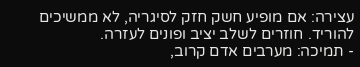עצירה: אם מופיע חשק חזק לסיגריה, לא ממשיכים להוריד. חוזרים לשלב יציב ופונים לעזרה.
- תמיכה: מערבים אדם קרוב,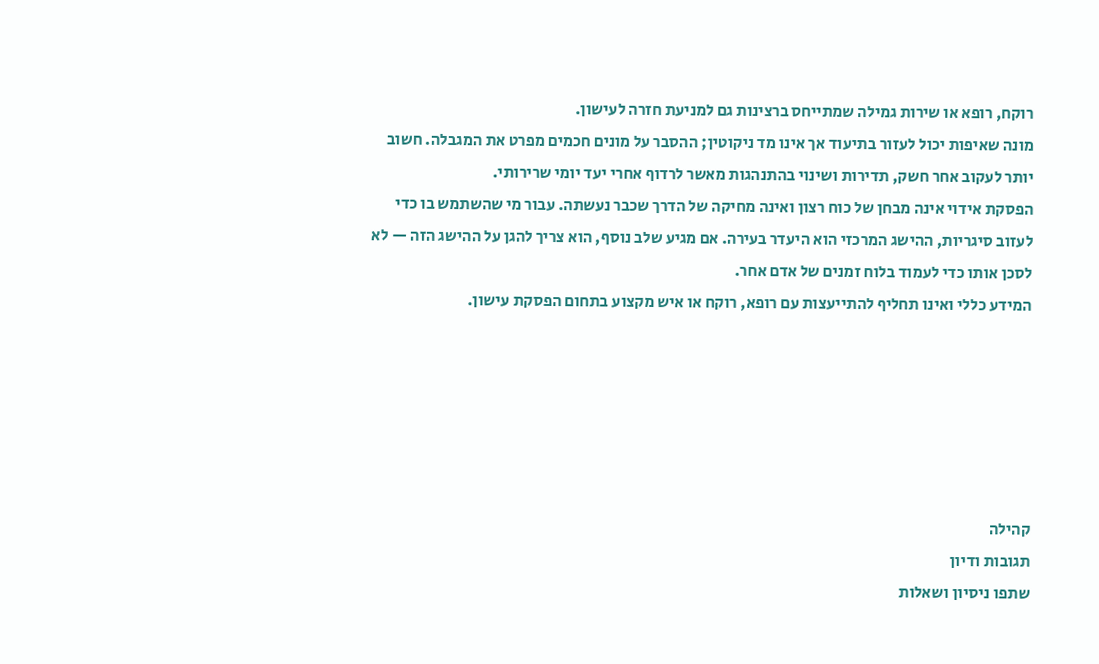רוקח, רופא או שירות גמילה שמתייחס ברצינות גם למניעת חזרה לעישון.
מונה שאיפות יכול לעזור בתיעוד אך אינו מד ניקוטין; ההסבר על מונים חכמים מפרט את המגבלה. חשוב יותר לעקוב אחר חשק, תדירות ושינוי בהתנהגות מאשר לרדוף אחרי יעד יומי שרירותי.
הפסקת אידוי אינה מבחן של כוח רצון ואינה מחיקה של הדרך שכבר נעשתה. עבור מי שהשתמש בו כדי לעזוב סיגריות, ההישג המרכזי הוא היעדר בעירה. אם מגיע שלב נוסף, הוא צריך להגן על ההישג הזה — לא לסכן אותו כדי לעמוד בלוח זמנים של אדם אחר.
המידע כללי ואינו תחליף להתייעצות עם רופא, רוקח או איש מקצוע בתחום הפסקת עישון.






קהילה
תגובות ודיון
שתפו ניסיון ושאלות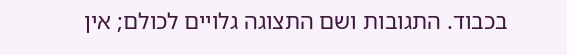בכבוד. התגובות ושם התצוגה גלויים לכולם; אין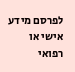לפרסם מידע אישי או רפואי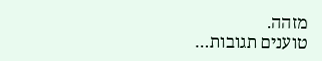מזהה.
טוענים תגובות…